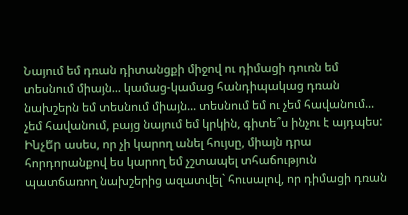Նայում եմ դռան դիտանցքի միջով ու դիմացի դուռն եմ տեսնում միայն... կամաց-կամաց հանդիպակաց դռան նախշերն եմ տեսնում միայն... տեսնում եմ ու չեմ հավանում... չեմ հավանում, բայց նայում եմ կրկին, գիտե՞ս ինչու է այդպես:
Ինչե̃ր ասես, որ չի կարող անել հույսը, միայն դրա հորդորանքով ես կարող եմ չշտապել տհաճություն պատճառող նախշերից ազատվել` հուսալով, որ դիմացի դռան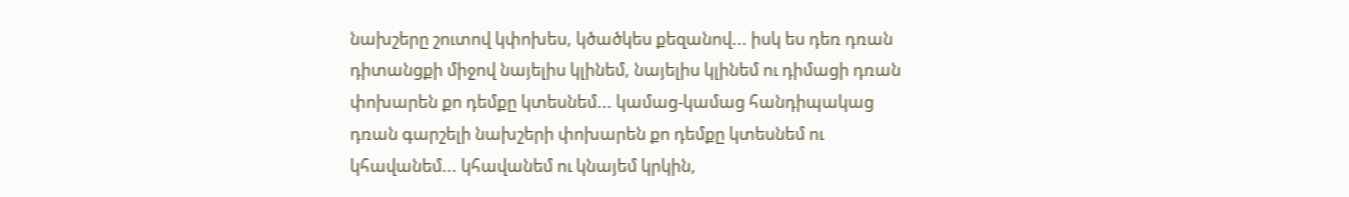նախշերը շուտով կփոխես, կծածկես քեզանով... իսկ ես դեռ դռան դիտանցքի միջով նայելիս կլինեմ, նայելիս կլինեմ ու դիմացի դռան փոխարեն քո դեմքը կտեսնեմ... կամաց-կամաց հանդիպակաց դռան գարշելի նախշերի փոխարեն քո դեմքը կտեսնեմ ու կհավանեմ... կհավանեմ ու կնայեմ կրկին,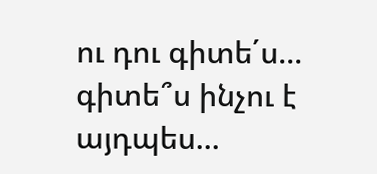ու դու գիտե΄ս... գիտե՞ս ինչու է այդպես...